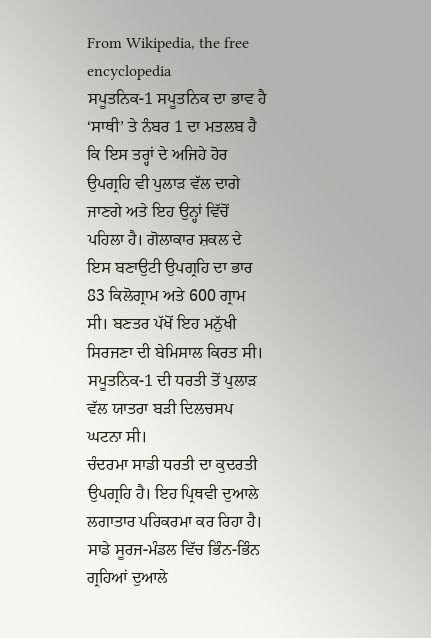From Wikipedia, the free encyclopedia
ਸਪੂਤਨਿਕ-1 ਸਪੂਤਨਿਕ ਦਾ ਭਾਵ ਹੈ ‘ਸਾਥੀ’ ਤੇ ਨੰਬਰ 1 ਦਾ ਮਤਲਬ ਹੈ ਕਿ ਇਸ ਤਰ੍ਹਾਂ ਦੇ ਅਜਿਹੇ ਹੋਰ ਉਪਗ੍ਰਹਿ ਵੀ ਪੁਲਾੜ ਵੱਲ ਦਾਗੇ ਜਾਣਗੇ ਅਤੇ ਇਹ ਉਨ੍ਹਾਂ ਵਿੱਚੋਂ ਪਹਿਲਾ ਹੈ। ਗੋਲਾਕਾਰ ਸ਼ਕਲ ਦੇ ਇਸ ਬਣਾਉਟੀ ਉਪਗ੍ਰਹਿ ਦਾ ਭਾਰ 83 ਕਿਲੋਗ੍ਰਾਮ ਅਤੇ 600 ਗ੍ਰਾਮ ਸੀ। ਬਣਤਰ ਪੱਖੋਂ ਇਹ ਮਨੁੱਖੀ ਸਿਰਜਣਾ ਦੀ ਬੇਮਿਸਾਲ ਕਿਰਤ ਸੀ। ਸਪੂਤਨਿਕ-1 ਦੀ ਧਰਤੀ ਤੋਂ ਪੁਲਾੜ ਵੱਲ ਯਾਤਰਾ ਬੜੀ ਦਿਲਚਸਪ ਘਟਨਾ ਸੀ।
ਚੰਦਰਮਾ ਸਾਡੀ ਧਰਤੀ ਦਾ ਕੁਦਰਤੀ ਉਪਗ੍ਰਹਿ ਹੈ। ਇਹ ਪ੍ਰਿਥਵੀ ਦੁਆਲੇ ਲਗਾਤਾਰ ਪਰਿਕਰਮਾ ਕਰ ਰਿਹਾ ਹੈ। ਸਾਡੇ ਸੂਰਜ-ਮੰਡਲ ਵਿੱਚ ਭਿੰਨ-ਭਿੰਨ ਗ੍ਰਹਿਆਂ ਦੁਆਲੇ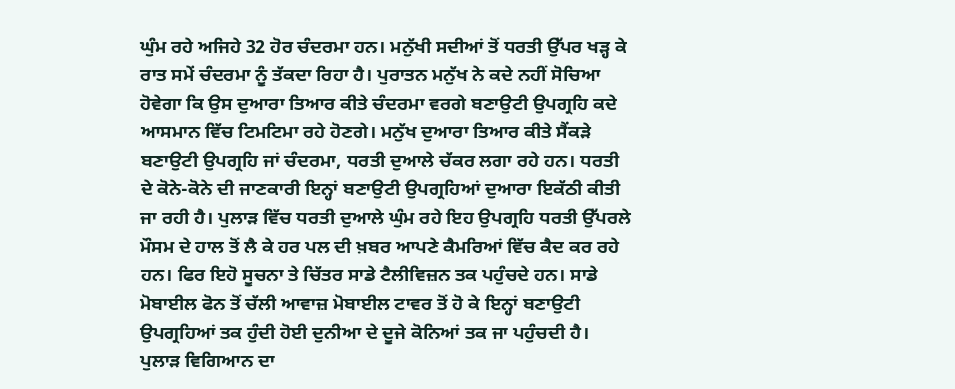ਘੁੰਮ ਰਹੇ ਅਜਿਹੇ 32 ਹੋਰ ਚੰਦਰਮਾ ਹਨ। ਮਨੁੱਖੀ ਸਦੀਆਂ ਤੋਂ ਧਰਤੀ ਉੱਪਰ ਖੜ੍ਹ ਕੇ ਰਾਤ ਸਮੇਂ ਚੰਦਰਮਾ ਨੂੰ ਤੱਕਦਾ ਰਿਹਾ ਹੈ। ਪੁਰਾਤਨ ਮਨੁੱਖ ਨੇ ਕਦੇ ਨਹੀਂ ਸੋਚਿਆ ਹੋਵੇਗਾ ਕਿ ਉਸ ਦੁਆਰਾ ਤਿਆਰ ਕੀਤੇ ਚੰਦਰਮਾ ਵਰਗੇ ਬਣਾਉਟੀ ਉਪਗ੍ਰਹਿ ਕਦੇ ਆਸਮਾਨ ਵਿੱਚ ਟਿਮਟਿਮਾ ਰਹੇ ਹੋਣਗੇ। ਮਨੁੱਖ ਦੁਆਰਾ ਤਿਆਰ ਕੀਤੇ ਸੈਂਕੜੇ ਬਣਾਉਟੀ ਉਪਗ੍ਰਹਿ ਜਾਂ ਚੰਦਰਮਾ, ਧਰਤੀ ਦੁਆਲੇ ਚੱਕਰ ਲਗਾ ਰਹੇ ਹਨ। ਧਰਤੀ ਦੇ ਕੋਨੇ-ਕੋਨੇ ਦੀ ਜਾਣਕਾਰੀ ਇਨ੍ਹਾਂ ਬਣਾਉਟੀ ਉਪਗ੍ਰਹਿਆਂ ਦੁਆਰਾ ਇਕੱਠੀ ਕੀਤੀ ਜਾ ਰਹੀ ਹੈ। ਪੁਲਾੜ ਵਿੱਚ ਧਰਤੀ ਦੁਆਲੇ ਘੁੰਮ ਰਹੇ ਇਹ ਉਪਗ੍ਰਹਿ ਧਰਤੀ ਉੱਪਰਲੇ ਮੌਸਮ ਦੇ ਹਾਲ ਤੋਂ ਲੈ ਕੇ ਹਰ ਪਲ ਦੀ ਖ਼ਬਰ ਆਪਣੇ ਕੈਮਰਿਆਂ ਵਿੱਚ ਕੈਦ ਕਰ ਰਹੇ ਹਨ। ਫਿਰ ਇਹੋ ਸੂਚਨਾ ਤੇ ਚਿੱਤਰ ਸਾਡੇ ਟੈਲੀਵਿਜ਼ਨ ਤਕ ਪਹੁੰਚਦੇ ਹਨ। ਸਾਡੇ ਮੋਬਾਈਲ ਫੋਨ ਤੋਂ ਚੱਲੀ ਆਵਾਜ਼ ਮੋਬਾਈਲ ਟਾਵਰ ਤੋਂ ਹੋ ਕੇ ਇਨ੍ਹਾਂ ਬਣਾਉਟੀ ਉਪਗ੍ਰਹਿਆਂ ਤਕ ਹੁੰਦੀ ਹੋਈ ਦੁਨੀਆ ਦੇ ਦੂਜੇ ਕੋਨਿਆਂ ਤਕ ਜਾ ਪਹੁੰਚਦੀ ਹੈ। ਪੁਲਾੜ ਵਿਗਿਆਨ ਦਾ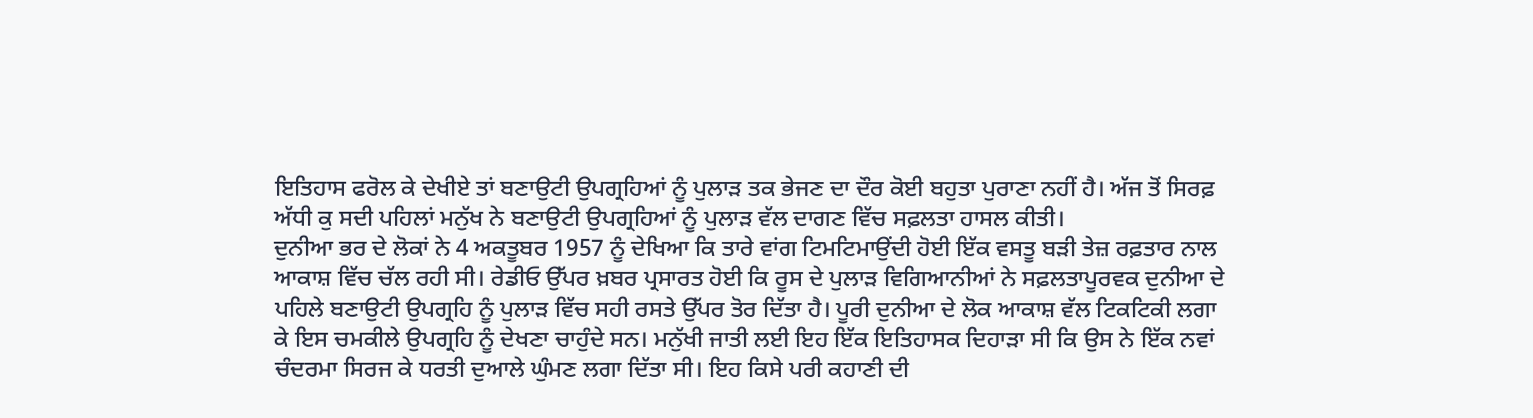ਇਤਿਹਾਸ ਫਰੋਲ ਕੇ ਦੇਖੀਏ ਤਾਂ ਬਣਾਉਟੀ ਉਪਗ੍ਰਹਿਆਂ ਨੂੰ ਪੁਲਾੜ ਤਕ ਭੇਜਣ ਦਾ ਦੌਰ ਕੋਈ ਬਹੁਤਾ ਪੁਰਾਣਾ ਨਹੀਂ ਹੈ। ਅੱਜ ਤੋਂ ਸਿਰਫ਼ ਅੱਧੀ ਕੁ ਸਦੀ ਪਹਿਲਾਂ ਮਨੁੱਖ ਨੇ ਬਣਾਉਟੀ ਉਪਗ੍ਰਹਿਆਂ ਨੂੰ ਪੁਲਾੜ ਵੱਲ ਦਾਗਣ ਵਿੱਚ ਸਫ਼ਲਤਾ ਹਾਸਲ ਕੀਤੀ।
ਦੁਨੀਆ ਭਰ ਦੇ ਲੋਕਾਂ ਨੇ 4 ਅਕਤੂਬਰ 1957 ਨੂੰ ਦੇਖਿਆ ਕਿ ਤਾਰੇ ਵਾਂਗ ਟਿਮਟਿਮਾਉਂਦੀ ਹੋਈ ਇੱਕ ਵਸਤੂ ਬੜੀ ਤੇਜ਼ ਰਫ਼ਤਾਰ ਨਾਲ ਆਕਾਸ਼ ਵਿੱਚ ਚੱਲ ਰਹੀ ਸੀ। ਰੇਡੀਓ ਉੱਪਰ ਖ਼ਬਰ ਪ੍ਰਸਾਰਤ ਹੋਈ ਕਿ ਰੂਸ ਦੇ ਪੁਲਾੜ ਵਿਗਿਆਨੀਆਂ ਨੇ ਸਫ਼ਲਤਾਪੂਰਵਕ ਦੁਨੀਆ ਦੇ ਪਹਿਲੇ ਬਣਾਉਟੀ ਉਪਗ੍ਰਹਿ ਨੂੰ ਪੁਲਾੜ ਵਿੱਚ ਸਹੀ ਰਸਤੇ ਉੱਪਰ ਤੋਰ ਦਿੱਤਾ ਹੈ। ਪੂਰੀ ਦੁਨੀਆ ਦੇ ਲੋਕ ਆਕਾਸ਼ ਵੱਲ ਟਿਕਟਿਕੀ ਲਗਾ ਕੇ ਇਸ ਚਮਕੀਲੇ ਉਪਗ੍ਰਹਿ ਨੂੰ ਦੇਖਣਾ ਚਾਹੁੰਦੇ ਸਨ। ਮਨੁੱਖੀ ਜਾਤੀ ਲਈ ਇਹ ਇੱਕ ਇਤਿਹਾਸਕ ਦਿਹਾੜਾ ਸੀ ਕਿ ਉਸ ਨੇ ਇੱਕ ਨਵਾਂ ਚੰਦਰਮਾ ਸਿਰਜ ਕੇ ਧਰਤੀ ਦੁਆਲੇ ਘੁੰਮਣ ਲਗਾ ਦਿੱਤਾ ਸੀ। ਇਹ ਕਿਸੇ ਪਰੀ ਕਹਾਣੀ ਦੀ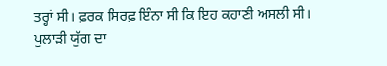ਤਰ੍ਹਾਂ ਸੀ। ਫ਼ਰਕ ਸਿਰਫ਼ ਇੰਨਾ ਸੀ ਕਿ ਇਹ ਕਹਾਣੀ ਅਸਲੀ ਸੀ।
ਪੁਲਾੜੀ ਯੁੱਗ ਦਾ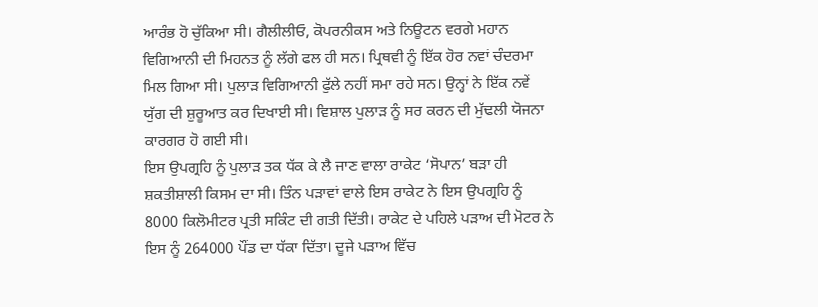ਆਰੰਭ ਹੋ ਚੁੱਕਿਆ ਸੀ। ਗੈਲੀਲੀਓ, ਕੋਪਰਨੀਕਸ ਅਤੇ ਨਿਊਟਨ ਵਰਗੇ ਮਹਾਨ ਵਿਗਿਆਨੀ ਦੀ ਮਿਹਨਤ ਨੂੰ ਲੱਗੇ ਫਲ ਹੀ ਸਨ। ਪ੍ਰਿਥਵੀ ਨੂੰ ਇੱਕ ਹੋਰ ਨਵਾਂ ਚੰਦਰਮਾ ਮਿਲ ਗਿਆ ਸੀ। ਪੁਲਾੜ ਵਿਗਿਆਨੀ ਫੁੱਲੇ ਨਹੀਂ ਸਮਾ ਰਹੇ ਸਨ। ਉਨ੍ਹਾਂ ਨੇ ਇੱਕ ਨਵੇਂ ਯੁੱਗ ਦੀ ਸ਼ੁਰੂਆਤ ਕਰ ਦਿਖਾਈ ਸੀ। ਵਿਸ਼ਾਲ ਪੁਲਾੜ ਨੂੰ ਸਰ ਕਰਨ ਦੀ ਮੁੱਢਲੀ ਯੋਜਨਾ ਕਾਰਗਰ ਹੋ ਗਈ ਸੀ।
ਇਸ ਉਪਗ੍ਰਹਿ ਨੂੰ ਪੁਲਾੜ ਤਕ ਧੱਕ ਕੇ ਲੈ ਜਾਣ ਵਾਲਾ ਰਾਕੇਟ ‘ਸੋਪਾਨ’ ਬੜਾ ਹੀ ਸ਼ਕਤੀਸ਼ਾਲੀ ਕਿਸਮ ਦਾ ਸੀ। ਤਿੰਨ ਪੜਾਵਾਂ ਵਾਲੇ ਇਸ ਰਾਕੇਟ ਨੇ ਇਸ ਉਪਗ੍ਰਹਿ ਨੂੰ 8000 ਕਿਲੋਮੀਟਰ ਪ੍ਰਤੀ ਸਕਿੰਟ ਦੀ ਗਤੀ ਦਿੱਤੀ। ਰਾਕੇਟ ਦੇ ਪਹਿਲੇ ਪੜਾਅ ਦੀ ਮੋਟਰ ਨੇ ਇਸ ਨੂੰ 264000 ਪੌਂਡ ਦਾ ਧੱਕਾ ਦਿੱਤਾ। ਦੂਜੇ ਪੜਾਅ ਵਿੱਚ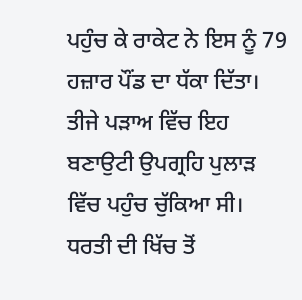ਪਹੁੰਚ ਕੇ ਰਾਕੇਟ ਨੇ ਇਸ ਨੂੰ 79 ਹਜ਼ਾਰ ਪੌਂਡ ਦਾ ਧੱਕਾ ਦਿੱਤਾ। ਤੀਜੇ ਪੜਾਅ ਵਿੱਚ ਇਹ ਬਣਾਉਟੀ ਉਪਗ੍ਰਹਿ ਪੁਲਾੜ ਵਿੱਚ ਪਹੁੰਚ ਚੁੱਕਿਆ ਸੀ। ਧਰਤੀ ਦੀ ਖਿੱਚ ਤੋਂ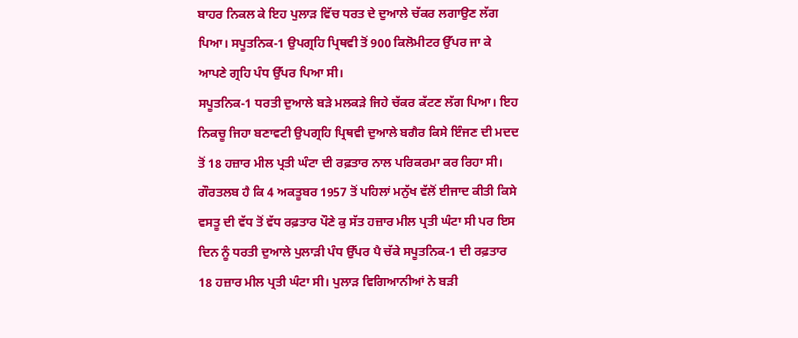ਬਾਹਰ ਨਿਕਲ ਕੇ ਇਹ ਪੁਲਾੜ ਵਿੱਚ ਧਰਤ ਦੇ ਦੁਆਲੇ ਚੱਕਰ ਲਗਾਉਣ ਲੱਗ ਪਿਆ। ਸਪੂਤਨਿਕ-1 ਉਪਗ੍ਰਹਿ ਪ੍ਰਿਥਵੀ ਤੋਂ 900 ਕਿਲੋਮੀਟਰ ਉੱਪਰ ਜਾ ਕੇ ਆਪਣੇ ਗ੍ਰਹਿ ਪੰਧ ਉੱਪਰ ਪਿਆ ਸੀ।
ਸਪੂਤਨਿਕ-1 ਧਰਤੀ ਦੁਆਲੇ ਬੜੇ ਮਲਕੜੇ ਜਿਹੇ ਚੱਕਰ ਕੱਟਣ ਲੱਗ ਪਿਆ। ਇਹ ਨਿਕਚੂ ਜਿਹਾ ਬਣਾਵਟੀ ਉਪਗ੍ਰਹਿ ਪ੍ਰਿਥਵੀ ਦੁਆਲੇ ਬਗੈਰ ਕਿਸੇ ਇੰਜਣ ਦੀ ਮਦਦ ਤੋਂ 18 ਹਜ਼ਾਰ ਮੀਲ ਪ੍ਰਤੀ ਘੰਟਾ ਦੀ ਰਫ਼ਤਾਰ ਨਾਲ ਪਰਿਕਰਮਾ ਕਰ ਰਿਹਾ ਸੀ। ਗੌਰਤਲਬ ਹੈ ਕਿ 4 ਅਕਤੂਬਰ 1957 ਤੋਂ ਪਹਿਲਾਂ ਮਨੁੱਖ ਵੱਲੋਂ ਈਜਾਦ ਕੀਤੀ ਕਿਸੇ ਵਸਤੂ ਦੀ ਵੱਧ ਤੋਂ ਵੱਧ ਰਫ਼ਤਾਰ ਪੌਣੇ ਕੁ ਸੱਤ ਹਜ਼ਾਰ ਮੀਲ ਪ੍ਰਤੀ ਘੰਟਾ ਸੀ ਪਰ ਇਸ ਦਿਨ ਨੂੰ ਧਰਤੀ ਦੁਆਲੇ ਪੁਲਾੜੀ ਪੰਧ ਉੱਪਰ ਪੈ ਚੱਕੇ ਸਪੂਤਨਿਕ-1 ਦੀ ਰਫ਼ਤਾਰ 18 ਹਜ਼ਾਰ ਮੀਲ ਪ੍ਰਤੀ ਘੰਟਾ ਸੀ। ਪੁਲਾੜ ਵਿਗਿਆਨੀਆਂ ਨੇ ਬੜੀ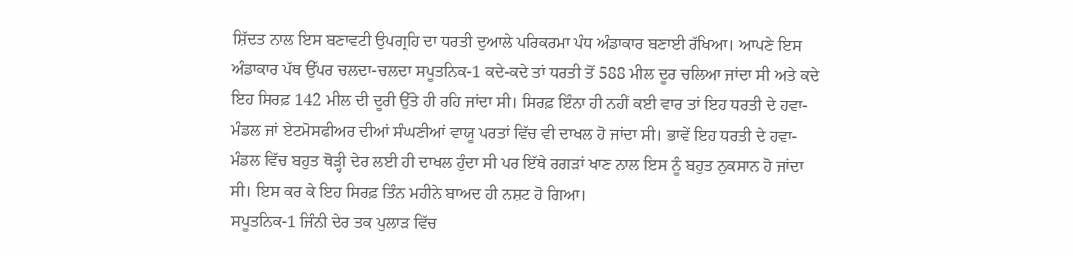ਸ਼ਿੱਦਤ ਨਾਲ ਇਸ ਬਣਾਵਟੀ ਉਪਗ੍ਰਹਿ ਦਾ ਧਰਤੀ ਦੁਆਲੇ ਪਰਿਕਰਮਾ ਪੰਧ ਅੰਡਾਕਾਰ ਬਣਾਈ ਰੱਖਿਆ। ਆਪਣੇ ਇਸ ਅੰਡਾਕਾਰ ਪੱਥ ਉੱਪਰ ਚਲਦਾ-ਚਲਦਾ ਸਪੂਤਨਿਕ-1 ਕਦੇ-ਕਦੇ ਤਾਂ ਧਰਤੀ ਤੋਂ 588 ਮੀਲ ਦੂਰ ਚਲਿਆ ਜਾਂਦਾ ਸੀ ਅਤੇ ਕਦੇ ਇਹ ਸਿਰਫ਼ 142 ਮੀਲ ਦੀ ਦੂਰੀ ਉੱਤੇ ਹੀ ਰਹਿ ਜਾਂਦਾ ਸੀ। ਸਿਰਫ਼ ਇੰਨਾ ਹੀ ਨਹੀਂ ਕਈ ਵਾਰ ਤਾਂ ਇਹ ਧਰਤੀ ਦੇ ਹਵਾ-ਮੰਡਲ ਜਾਂ ਏਟਮੋਸਫੀਅਰ ਦੀਆਂ ਸੰਘਣੀਆਂ ਵਾਯੂ ਪਰਤਾਂ ਵਿੱਚ ਵੀ ਦਾਖਲ ਹੋ ਜਾਂਦਾ ਸੀ। ਭਾਵੇਂ ਇਹ ਧਰਤੀ ਦੇ ਹਵਾ-ਮੰਡਲ ਵਿੱਚ ਬਹੁਤ ਥੋੜ੍ਹੀ ਦੇਰ ਲਈ ਹੀ ਦਾਖਲ ਹੁੰਦਾ ਸੀ ਪਰ ਇੱਥੇ ਰਗੜਾਂ ਖਾਣ ਨਾਲ ਇਸ ਨੂੰ ਬਹੁਤ ਨੁਕਸਾਨ ਹੋ ਜਾਂਦਾ ਸੀ। ਇਸ ਕਰ ਕੇ ਇਹ ਸਿਰਫ਼ ਤਿੰਨ ਮਹੀਨੇ ਬਾਅਦ ਹੀ ਨਸ਼ਟ ਹੋ ਗਿਆ।
ਸਪੂਤਨਿਕ-1 ਜਿੰਨੀ ਦੇਰ ਤਕ ਪੁਲਾੜ ਵਿੱਚ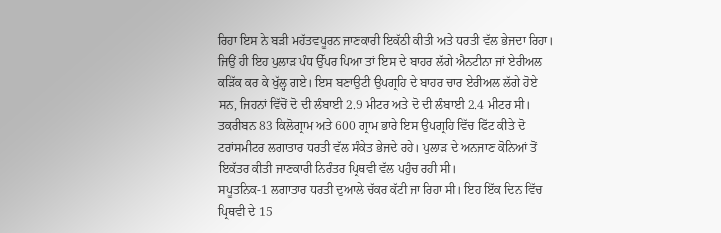ਰਿਹਾ ਇਸ ਨੇ ਬੜੀ ਮਹੱਤਵਪੂਰਨ ਜਾਣਕਾਰੀ ਇਕੱਠੀ ਕੀਤੀ ਅਤੇ ਧਰਤੀ ਵੱਲ ਭੇਜਦਾ ਰਿਹਾ। ਜਿਉਂ ਹੀ ਇਹ ਪੁਲਾੜ ਪੰਧ ਉੱਪਰ ਪਿਆ ਤਾਂ ਇਸ ਦੇ ਬਾਹਰ ਲੱਗੇ ਐਨਟੀਨਾ ਜਾਂ ਏਰੀਅਲ ਕੜਿੱਕ ਕਰ ਕੇ ਖੁੱਲ੍ਹ ਗਏ। ਇਸ ਬਣਾਉਟੀ ਉਪਗ੍ਰਹਿ ਦੇ ਬਾਹਰ ਚਾਰ ਏਰੀਅਲ ਲੱਗੇ ਹੋਏ ਸਨ, ਜਿਹਨਾਂ ਵਿੱਚੋਂ ਦੋ ਦੀ ਲੰਬਾਈ 2.9 ਮੀਟਰ ਅਤੇ ਦੋ ਦੀ ਲੰਬਾਈ 2.4 ਮੀਟਰ ਸੀ। ਤਕਰੀਬਨ 83 ਕਿਲੋਗ੍ਰਾਮ ਅਤੇ 600 ਗ੍ਰਾਮ ਭਾਰੇ ਇਸ ਉਪਗ੍ਰਹਿ ਵਿੱਚ ਫਿੱਟ ਕੀਤੇ ਦੋ ਟਰਾਂਸਮੀਟਰ ਲਗਾਤਾਰ ਧਰਤੀ ਵੱਲ ਸੰਕੇਤ ਭੇਜਦੇ ਰਹੇ। ਪੁਲਾੜ ਦੇ ਅਨਜਾਣ ਕੋਨਿਆਂ ਤੋਂ ਇਕੱਤਰ ਕੀਤੀ ਜਾਣਕਾਰੀ ਨਿਰੰਤਰ ਪ੍ਰਿਥਵੀ ਵੱਲ ਪਹੁੰਚ ਰਹੀ ਸੀ।
ਸਪੂਤਨਿਕ-1 ਲਗਾਤਾਰ ਧਰਤੀ ਦੁਆਲੇ ਚੱਕਰ ਕੱਟੀ ਜਾ ਰਿਹਾ ਸੀ। ਇਹ ਇੱਕ ਦਿਨ ਵਿੱਚ ਪ੍ਰਿਥਵੀ ਦੇ 15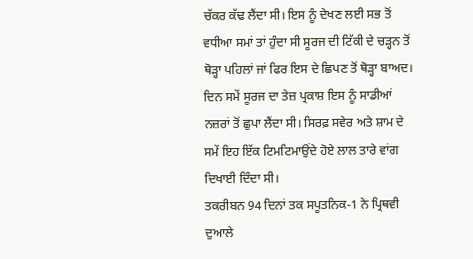ਚੱਕਰ ਕੱਢ ਲੈਂਦਾ ਸੀ। ਇਸ ਨੂੰ ਦੇਖਣ ਲਈ ਸਭ ਤੋਂ ਵਧੀਆ ਸਮਾਂ ਤਾਂ ਹੁੰਦਾ ਸੀ ਸੂਰਜ ਦੀ ਟਿੱਕੀ ਦੇ ਚੜ੍ਹਨ ਤੋਂ ਥੋੜ੍ਹਾ ਪਹਿਲਾਂ ਜਾਂ ਫਿਰ ਇਸ ਦੇ ਛਿਪਣ ਤੋਂ ਥੋੜ੍ਹਾ ਬਾਅਦ। ਦਿਨ ਸਮੇਂ ਸੂਰਜ ਦਾ ਤੇਜ਼ ਪ੍ਰਕਾਸ਼ ਇਸ ਨੂੰ ਸਾਡੀਆਂ ਨਜ਼ਰਾਂ ਤੋਂ ਛੁਪਾ ਲੈਂਦਾ ਸੀ। ਸਿਰਫ਼ ਸਵੇਰ ਅਤੇ ਸ਼ਾਮ ਦੇ ਸਮੇਂ ਇਹ ਇੱਕ ਟਿਮਟਿਮਾਉਂਦੇ ਹੋਏ ਲਾਲ ਤਾਰੇ ਵਾਂਗ ਦਿਖਾਈ ਦਿੰਦਾ ਸੀ।
ਤਕਰੀਬਨ 94 ਦਿਨਾਂ ਤਕ ਸਪੂਤਨਿਕ-1 ਨੇ ਪ੍ਰਿਥਵੀ ਦੁਆਲੇ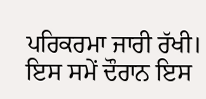ਪਰਿਕਰਮਾ ਜਾਰੀ ਰੱਖੀ। ਇਸ ਸਮੇਂ ਦੌਰਾਨ ਇਸ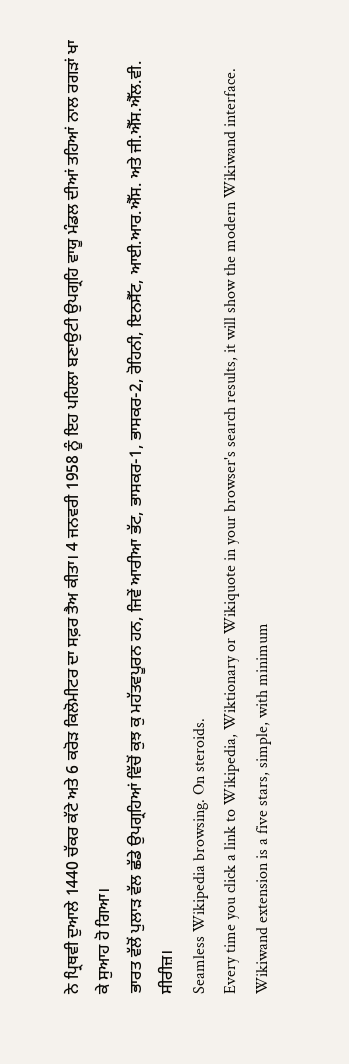ਨੇ ਪ੍ਰਿਥਵੀ ਦੁਆਲੇ 1440 ਚੱਕਰ ਕੱਟੇ ਅਤੇ 6 ਕਰੋੜ ਕਿਲੋਮੀਟਰ ਦਾ ਸਫ਼ਰ ਤੈਅ ਕੀਤਾ। 4 ਜਨਵਰੀ 1958 ਨੂੰ ਇਹ ਪਹਿਲਾ ਬਣਾਉਟੀ ਉਪਗ੍ਰਹਿ ਵਾਯੂ ਮੰਡਲ ਦੀਆਂ ਤਹਿਆਂ ਨਾਲ ਰਗੜਾਂ ਖਾ ਕੇ ਸੁਆਹ ਹੋ ਗਿਆ।
ਭਾਰਤ ਵੱਲੋਂ ਪੁਲਾੜ ਵੱਲ ਛੱਡੇ ਉਪਗ੍ਰਹਿਆਂ ਵਿੱਚੋਂ ਕੁਝ ਕੁ ਮਹੱਤਵਪੂਰਨ ਹਨ, ਜਿਵੇਂ ਆਰੀਆ ਭੱਟ, ਭਾਸਕਰ-1, ਭਾਸਕਰ-2, ਰੋਹਿਨੀ, ਇਨਸੈੱਟ, ਆਈ.ਆਰ.ਐੱਸ. ਅਤੇ ਜੀ.ਐੱਸ.ਐੱਲ.ਵੀ. ਸੀਰੀਜ਼।
Seamless Wikipedia browsing. On steroids.
Every time you click a link to Wikipedia, Wiktionary or Wikiquote in your browser's search results, it will show the modern Wikiwand interface.
Wikiwand extension is a five stars, simple, with minimum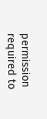permission required to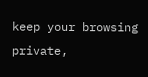keep your browsing private,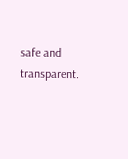safe and transparent.